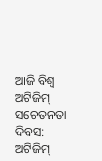ଆଜି ବିଶ୍ବ ଅଟିଜିମ୍‌ ସଚେତନତା ଦିବସ: ଅଟିଜିମ୍‌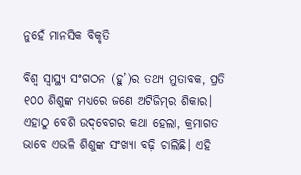ନୁହେଁ ମାନସିକ ବିକୃତି

ବିଶ୍ବ ସ୍ବାସ୍ଥ୍ୟ ସଂଗଠନ (ହୁ’)ର ତଥ୍ୟ ମୁତାବକ, ପ୍ରତି ୧୦୦ ଶିଶୁଙ୍କ ମଧ୍ୟରେ ଜଣେ ଅଟିଜିମ୍‌ର ଶିକାର। ଏହାଠୁ ବେଶି ଉଦ୍‌ବେଗର କଥା ହେଲା, କ୍ରମାଗତ ଭାବେ ଏଭଳି ଶିଶୁଙ୍କ ସଂଖ୍ୟା ବଢ଼ି ଚାଲିଛି। ଏହି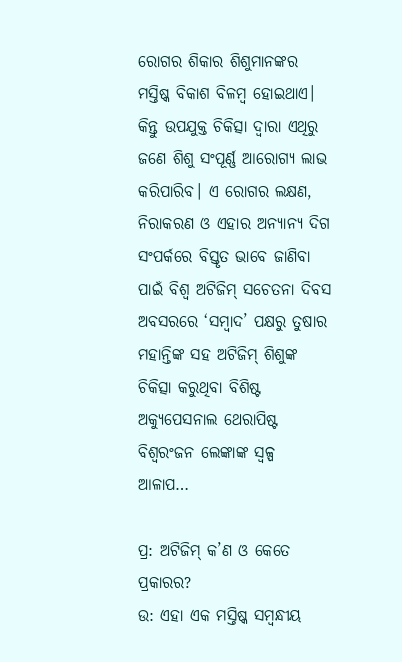ରୋଗର ଶିକାର ଶିଶୁମାନଙ୍କର ମସ୍ତିଷ୍କ ବିକାଶ ବିଳମ୍ବ ହୋଇଥାଏ। କିନ୍ତୁ ଉପଯୁକ୍ତ ଚିକିତ୍ସା ଦ୍ବାରା ଏଥିରୁ ଜଣେ ଶିଶୁ ସଂପୂର୍ଣ୍ଣ ଆରୋଗ୍ୟ ଲାଭ କରିପାରିବ। ଏ ରୋଗର ଲକ୍ଷଣ, ନିରାକରଣ ଓ ଏହାର ଅନ୍ୟାନ୍ୟ ଦିଗ ସଂପର୍କରେ ବିସ୍ତୃତ ଭାବେ ଜାଣିବା ପାଇଁ ବିଶ୍ବ ଅଟିଜିମ୍‌ ସଚେତନା ଦିବସ ଅବସରରେ ‘ସମ୍ବାଦ’ ପକ୍ଷରୁ ତୁଷାର ମହାନ୍ତିଙ୍କ ସହ ଅଟିଜିମ୍‌ ଶିଶୁଙ୍କ ଚିକିତ୍ସା କରୁଥିବା ବିଶିଷ୍ଟ ଅକ୍ୟୁପେସନାଲ ଥେରାପିଷ୍ଟ ବିଶ୍ବରଂଜନ ଲେଙ୍କାଙ୍କ ସ୍ବଳ୍ପ ଆଳାପ…

ପ୍ର: ଅଟିଜିମ୍‌ କ’ଣ ଓ କେତେ ପ୍ରକାରର?
ଉ: ଏହା ଏକ ମସ୍ତିଷ୍କ ସମ୍ବନ୍ଧୀୟ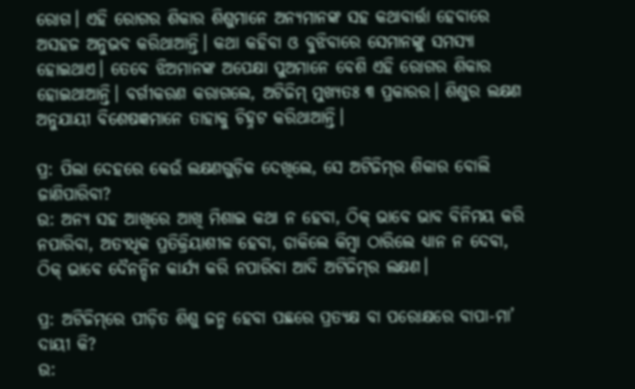ରୋଗ। ଏହି ରୋଗର ଶିକାର ଶିଶୁମା‌ନେ ଅନ୍ୟମାନଙ୍କ ସହ କଥାବାର୍ତ୍ତା ହେବାରେ ଅସହଜ ଅନୁଭବ କରିଥାଆନ୍ତି। କଥା କହିବା ଓ ବୁଝିବାରେ ସେମାନଙ୍କୁ ସମସ୍ୟା ହୋଇଥାଏ। ତେବେ ଝିଅମାନଙ୍କ ଅପେକ୍ଷା ପୁଅମା‌ନେ ବେଶି ଏହି ରୋଗର ଶିକାର ହୋଇଥାଆନ୍ତି। ବର୍ଗୀକରଣ କରାଗଲେ, ଅଟିଜିମ୍‌ ମୁଖ୍ୟତଃ ୩ ପ୍ରକାରର। ଶିଶୁର ଲକ୍ଷଣ ଅନୁଯାୟୀ ବିଶେଷଜ୍ଞମାନେ ତାହାକୁ ଚିହ୍ନଟ କରିଥାଆନ୍ତି।

ପ୍ର: ପିଲା ଦେହରେ କେଉଁ ଲକ୍ଷଣଗୁଡ଼ିକ ଦେଖିଲେ, ସେ ଅଟିଜିମ୍‌ର ଶିକାର ବୋଲି ଜାଣିପାରିବା?
ଉ: ଅନ୍ୟ ସହ ଆଖିରେ ଆଖି ମିଶାଇ କଥା ନ ହେବା, ଠିକ୍‌ ଭାବେ ଭାବ ବିନିମୟ କରି ନପାରିବା, ଅତ୍ୟଧିକ ପ୍ରତିକ୍ରିୟାଶୀଳ ହେବା, ଡାକିଲେ କିମ୍ବା ଠାରିଲେ ଧ୍ୟାନ ନ ଦେବା, ଠିକ୍‌ ଭାବେ ଦୈନନ୍ଦିନ କାର୍ଯ୍ୟ କରି ନପାରିବା ଆଦି ଅଟିଜିମ୍‌ର ଲକ୍ଷଣ।

ପ୍ର: ଅଟିଜିମ୍‌ରେ ପୀଡ଼ିତ ଶିଶୁ ଜନ୍ମ ହେବା ପଛରେ ପ୍ରତ୍ୟକ୍ଷ ବା ପରୋକ୍ଷରେ ବାପା-ମା’ ଦାୟୀ କି?
ଉ: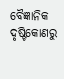ବୈଜ୍ଞାନିକ ଦୃଷ୍ଟିକୋଣରୁ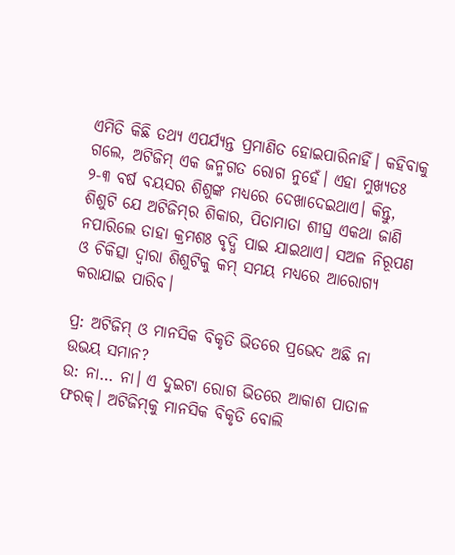ଏମିତି କିଛି ତଥ୍ୟ ଏପର୍ଯ୍ୟନ୍ତ ପ୍ରମାଣିତ ହୋଇପାରିନାହିଁ। କହିବାକୁ ଗଲେ, ଅଟିଜିମ୍‌ ଏକ ଜନ୍ମଗତ ରୋଗ ନୁହେଁ। ଏହା ମୁଖ୍ୟତଃ ୨-୩ ବର୍ଷ ବୟସର ଶିଶୁଙ୍କ ମଧ୍ୟରେ ଦେଖାଦେଇଥାଏ। କିନ୍ତୁ, ଶିଶୁଟି ଯେ ଅଟିଜିମ୍‌ର ଶିକାର, ପିତାମାତା ଶୀଘ୍ର ଏକଥା ଜାଣି ନପାରିଲେ ତାହା କ୍ରମଶଃ ବୃଦ୍ଧି ପାଇ ଯାଇଥାଏ। ସଅଳ ନିରୂପଣ ଓ ଚିକିତ୍ସା ଦ୍ବାରା ଶିଶୁଟିକୁ କମ୍‌ ସମୟ ମଧ୍ୟରେ ଆରୋଗ୍ୟ କରାଯାଇ ପାରିବ।

ପ୍ର: ଅଟିଜିମ୍‌ ଓ ମାନସିକ ବିକୃତି ଭିତରେ ପ୍ରଭେଦ ଅଛି ନା ଉଭୟ ସମାନ?
ଉ: ନା… ନା। ଏ ଦୁଇଟା ରୋଗ ଭିତରେ ଆକାଶ ପାତାଳ ଫରକ୍‌। ଅଟିଜିମ୍‌କୁ ମାନସିକ ବିକୃତି ବୋଲି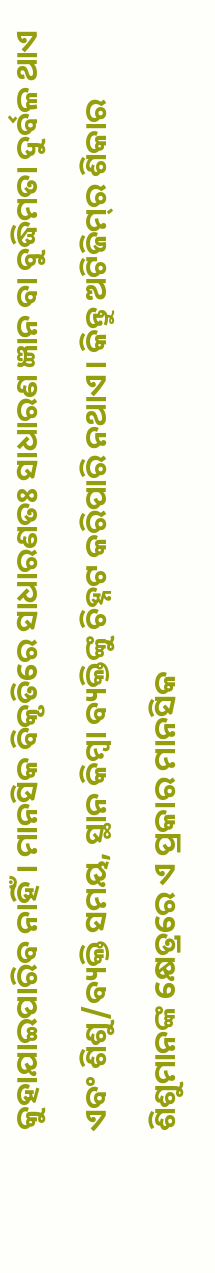କୁହାଯାଇପାରିବ ନାହିଁ। ମାନସିକ ବିକୃତିରେ ସାଧାରଣତଃ ସାଧାରଣ ଜ୍ଞାନ ବା ବୁଦ୍ଧିମତା ଦୁର୍ବଳ ଥାଏ ଏବଂ ଶିଶୁ/ବ୍ୟକ୍ତି ସମୟ, ସ୍ଥାନ କିମ୍ବା ବ୍ୟକ୍ତିଙ୍କୁ ଚିହ୍ନଟ କରିପାରି ନଥାଏ। କିନ୍ତୁ ଅଟିଜିମ୍‌ର ଶିକାର ଶିଶୁମାନଙ୍କ କ୍ଷେତ୍ରରେ ଏ ପ୍ରକାର ମାନସିକ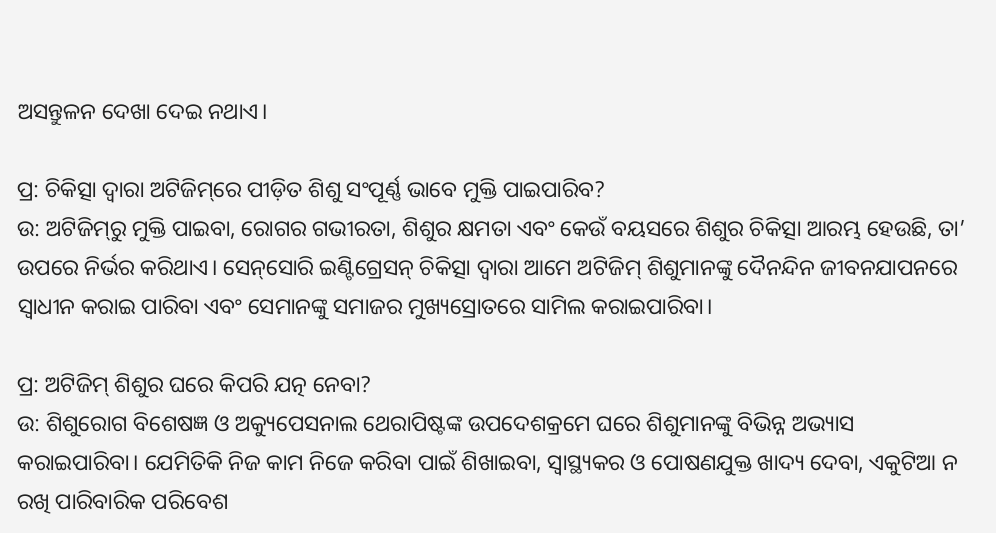ଅସନ୍ତୁଳନ ଦେଖା ଦେଇ ନଥାଏ।

ପ୍ର: ଚିକିତ୍ସା ଦ୍ବାରା ଅଟିଜିମ୍‌‌‌ରେ ପୀଡ଼ିତ ଶିଶୁ ସଂପୂର୍ଣ୍ଣ ଭାବେ ମୁକ୍ତି ପାଇପାରିବ?
ଉ: ଅଟିଜିମ୍‌ରୁ ମୁକ୍ତି ପାଇବା, ରୋଗର ଗଭୀରତା, ଶିଶୁର କ୍ଷମତା ଏବଂ କେଉଁ ବୟସରେ ଶିଶୁର ଚିକିତ୍ସା ଆରମ୍ଭ ହେଉଛି, ତା’ ଉପରେ ନିର୍ଭର କରିଥାଏ। ସେନ୍‌‌‌ସୋରି ଇଣ୍ଟିଗ୍ରେସନ୍‌ ଚିକିତ୍ସା ଦ୍ବାରା ଆମେ ଅଟିଜିମ୍‌ ଶିଶୁମାନଙ୍କୁ ଦୈନନ୍ଦିନ ଜୀବନଯାପନରେ ସ୍ବାଧୀନ କରାଇ ପାରିବା ଏବଂ ସେମାନଙ୍କୁ ସମାଜର ମୁଖ୍ୟସ୍ରୋତରେ ସାମିଲ କରାଇପାରିବା।

ପ୍ର: ଅଟିଜିମ୍‌ ଶିଶୁର ଘରେ କିପରି ଯତ୍ନ ନେବା?
ଉ: ଶିଶୁରୋଗ ବିଶେଷଜ୍ଞ ଓ ଅକ୍ୟୁପେସନାଲ ଥେରାପିଷ୍ଟଙ୍କ ଉପଦେଶକ୍ରମେ ଘରେ ଶିଶୁମାନଙ୍କୁ ବିଭିନ୍ନ ଅଭ୍ୟାସ କରାଇପାରିବା। ଯେମିତିକି ନିଜ କାମ ନିଜେ କରିବା ପାଇଁ ଶିଖାଇବା, ସ୍ବାସ୍ଥ୍ୟକର ଓ ପୋଷଣଯୁକ୍ତ ଖାଦ୍ୟ ଦେବା, ଏକୁଟିଆ ନ ରଖି ପାରିବାରିକ ପରିବେଶ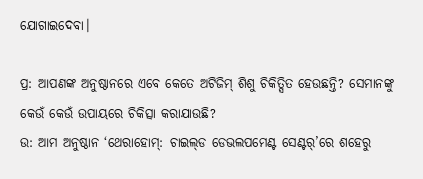ଯୋଗାଇଦେବା।

ପ୍ର: ଆପଣଙ୍କ ଅନୁଷ୍ଠାନରେ ଏବେ କେତେ ଅଟିଜିମ୍‌ ଶିଶୁ ଚିକିତ୍ସିତ ହେଉଛନ୍ତି? ସେମାନଙ୍କୁ କେଉଁ କେଉଁ ଉପାୟରେ ଚିକିତ୍ସା କରାଯାଉଛି?
ଉ: ଆମ ଅନୁଷ୍ଠାନ ‘ଥେରାହୋମ୍‌: ଚାଇଲ୍‌ଡ ଡେଭଲପମେଣ୍ଟ ସେଣ୍ଟର୍‌’ରେ ଶହେରୁ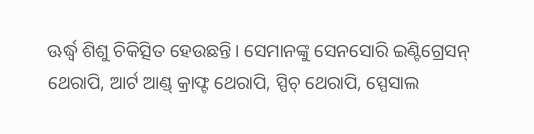ଊର୍ଦ୍ଧ୍ବ ଶିଶୁ ଚିକିତ୍ସିତ ହେଉଛନ୍ତି। ସେମାନଙ୍କୁ ସେନସୋରି ଇଣ୍ଟିଗ୍ରେସନ୍‌ ଥେରାପି, ଆର୍ଟ ଆଣ୍ଡ୍‌ କ୍ରାଫ୍ଟ ଥେରାପି, ସ୍ପିଚ୍‌ ଥେରାପି, ସ୍ପେସାଲ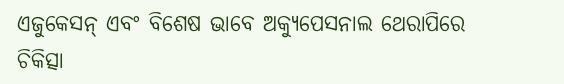ଏଜୁକେସନ୍‌ ଏବଂ ବିଶେଷ ଭାବେ ଅକ୍ୟୁ‌ପେସନାଲ ଥେରାପିରେ ଚିକିତ୍ସା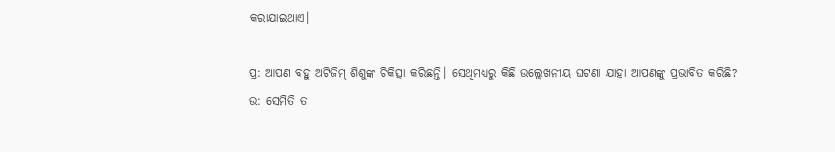କରାଯାଇଥାଏ।

ପ୍ର: ଆପଣ ବହୁ ଅଟିଜିମ୍‌ ଶିଶୁଙ୍କ ଚିକିତ୍ସା କରିଛନ୍ତି। ସେଥିମଧ୍ୟରୁ କିଛି ଉଲ୍ଲେଖନୀୟ ଘଟଣା ଯାହା ଆପଣଙ୍କୁ ପ୍ରଭାବିତ କରିଛି?
ଉ: ସେମିତି ତ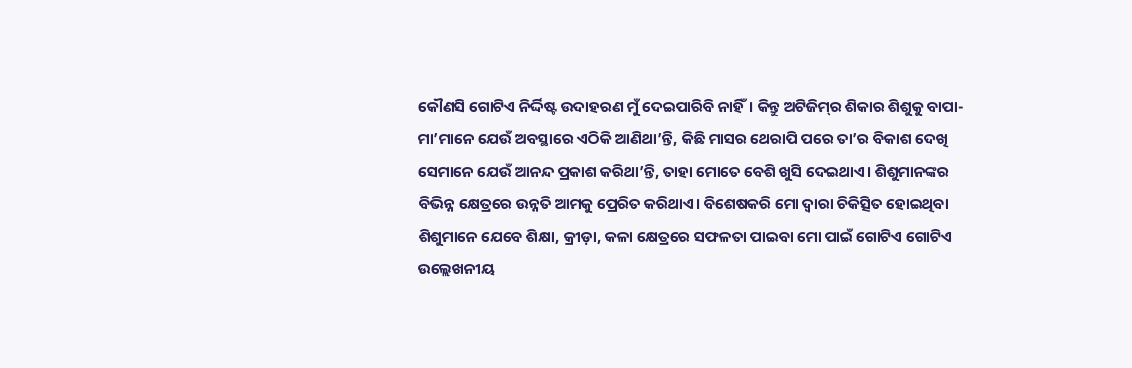କୌଣସି ଗୋଟିଏ ନିର୍ଦ୍ଦିଷ୍ଟ ଉଦାହରଣ ମୁଁ ଦେଇପାରିବି ନାହିଁ। କିନ୍ତୁ ଅଟିଜିମ୍‌ର ଶିକାର ଶିଶୁକୁ ବାପା-ମା’ମାନେ ଯେଉଁ ଅବସ୍ଥାରେ ଏଠିକି ଆଣିଥା’ନ୍ତି, କିଛି ମାସର ଥେରାପି ପରେ ତା’ର ବିକାଶ ଦେଖି ସେମା‌ନେ ଯେଉଁ ଆନନ୍ଦ ପ୍ରକାଶ କରିଥା’ନ୍ତି, ତାହା ମୋତେ ବେଶି ଖୁସି ଦେଇଥାଏ। ଶିଶୁମାନଙ୍କର ବିଭିନ୍ନ କ୍ଷେତ୍ରରେ ଉନ୍ନତି ଆମକୁ ପ୍ରେରିତ କରିଥାଏ। ବିଶେଷକରି ମୋ ଦ୍ବାରା ଚିକିତ୍ସିତ ହୋଇଥିବା ଶିଶୁମାନେ ଯେବେ ଶିକ୍ଷା, କ୍ରୀଡ଼ା, କଳା କ୍ଷେତ୍ରରେ ସଫଳତା ପାଇବା ମୋ ପାଇଁ ଗୋଟିଏ ଗୋଟିଏ ଉଲ୍ଲେଖନୀୟ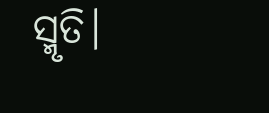ସ୍ମୃତି।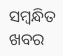ସମ୍ବନ୍ଧିତ ଖବର